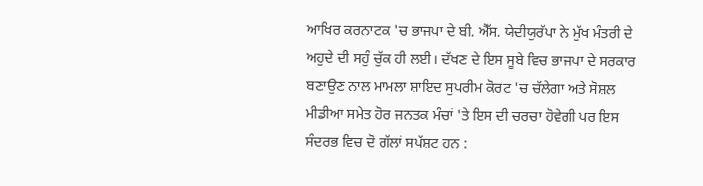ਆਖਿਰ ਕਰਨਾਟਕ 'ਚ ਭਾਜਪਾ ਦੇ ਬੀ. ਐੱਸ. ਯੇਦੀਯੁਰੱਪਾ ਨੇ ਮੁੱਖ ਮੰਤਰੀ ਦੇ ਅਹੁਦੇ ਦੀ ਸਹੁੰ ਚੁੱਕ ਹੀ ਲਈ। ਦੱਖਣ ਦੇ ਇਸ ਸੂਬੇ ਵਿਚ ਭਾਜਪਾ ਦੇ ਸਰਕਾਰ ਬਣਾਉਣ ਨਾਲ ਮਾਮਲਾ ਸ਼ਾਇਦ ਸੁਪਰੀਮ ਕੋਰਟ 'ਚ ਚੱਲੇਗਾ ਅਤੇ ਸੋਸ਼ਲ ਮੀਡੀਆ ਸਮੇਤ ਹੋਰ ਜਨਤਕ ਮੰਚਾਂ 'ਤੇ ਇਸ ਦੀ ਚਰਚਾ ਹੋਵੇਗੀ ਪਰ ਇਸ ਸੰਦਰਭ ਵਿਚ ਦੋ ਗੱਲਾਂ ਸਪੱਸ਼ਟ ਹਨ :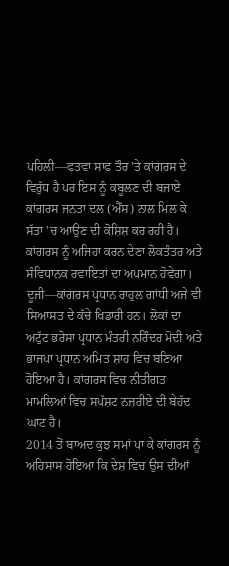ਪਹਿਲੀ—ਫਤਵਾ ਸਾਫ ਤੌਰ 'ਤੇ ਕਾਂਗਰਸ ਦੇ ਵਿਰੁੱਧ ਹੈ ਪਰ ਇਸ ਨੂੰ ਕਬੂਲਣ ਦੀ ਬਜਾਏ ਕਾਂਗਰਸ ਜਨਤਾ ਦਲ (ਐੱਸ) ਨਾਲ ਮਿਲ ਕੇ ਸੱਤਾ 'ਚ ਆਉਣ ਦੀ ਕੋਸ਼ਿਸ਼ ਕਰ ਰਹੀ ਹੈ। ਕਾਂਗਰਸ ਨੂੰ ਅਜਿਹਾ ਕਰਨ ਦੇਣਾ ਲੋਕਤੰਤਰ ਅਤੇ ਸੰਵਿਧਾਨਕ ਰਵਾਇਤਾਂ ਦਾ ਅਪਮਾਨ ਹੋਵੇਗਾ।
ਦੂਜੀ—ਕਾਂਗਰਸ ਪ੍ਰਧਾਨ ਰਾਹੁਲ ਗਾਂਧੀ ਅਜੇ ਵੀ ਸਿਆਸਤ ਦੇ ਕੱਚੇ ਖਿਡਾਰੀ ਹਨ। ਲੋਕਾਂ ਦਾ ਅਟੁੱਟ ਭਰੋਸਾ ਪ੍ਰਧਾਨ ਮੰਤਰੀ ਨਰਿੰਦਰ ਮੋਦੀ ਅਤੇ ਭਾਜਪਾ ਪ੍ਰਧਾਨ ਅਮਿਤ ਸ਼ਾਹ ਵਿਚ ਬਣਿਆ ਹੋਇਆ ਹੈ। ਕਾਂਗਰਸ ਵਿਚ ਨੀਤੀਗਤ ਮਾਮਲਿਆਂ ਵਿਚ ਸਪੱਸ਼ਟ ਨਜ਼ਰੀਏ ਦੀ ਬੇਹੱਦ ਘਾਟ ਹੈ।
2014 ਤੋਂ ਬਾਅਦ ਕੁਝ ਸਮਾਂ ਪਾ ਕੇ ਕਾਂਗਰਸ ਨੂੰ ਅਹਿਸਾਸ ਹੋਇਆ ਕਿ ਦੇਸ਼ ਵਿਚ ਉਸ ਦੀਆਂ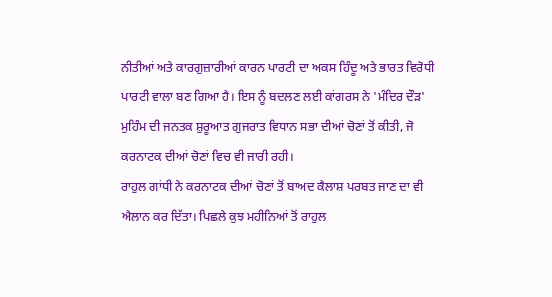ਨੀਤੀਆਂ ਅਤੇ ਕਾਰਗੁਜ਼ਾਰੀਆਂ ਕਾਰਨ ਪਾਰਟੀ ਦਾ ਅਕਸ ਹਿੰਦੂ ਅਤੇ ਭਾਰਤ ਵਿਰੋਧੀ ਪਾਰਟੀ ਵਾਲਾ ਬਣ ਗਿਆ ਹੈ। ਇਸ ਨੂੰ ਬਦਲਣ ਲਈ ਕਾਂਗਰਸ ਨੇ 'ਮੰਦਿਰ ਦੌੜ' ਮੁਹਿੰਮ ਦੀ ਜਨਤਕ ਸ਼ੁਰੂਆਤ ਗੁਜਰਾਤ ਵਿਧਾਨ ਸਭਾ ਦੀਆਂ ਚੋਣਾਂ ਤੋਂ ਕੀਤੀ, ਜੋ ਕਰਨਾਟਕ ਦੀਆਂ ਚੋਣਾਂ ਵਿਚ ਵੀ ਜਾਰੀ ਰਹੀ।
ਰਾਹੁਲ ਗਾਂਧੀ ਨੇ ਕਰਨਾਟਕ ਦੀਆਂ ਚੋਣਾਂ ਤੋਂ ਬਾਅਦ ਕੈਲਾਸ਼ ਪਰਬਤ ਜਾਣ ਦਾ ਵੀ ਐਲਾਨ ਕਰ ਦਿੱਤਾ। ਪਿਛਲੇ ਕੁਝ ਮਹੀਨਿਆਂ ਤੋਂ ਰਾਹੁਲ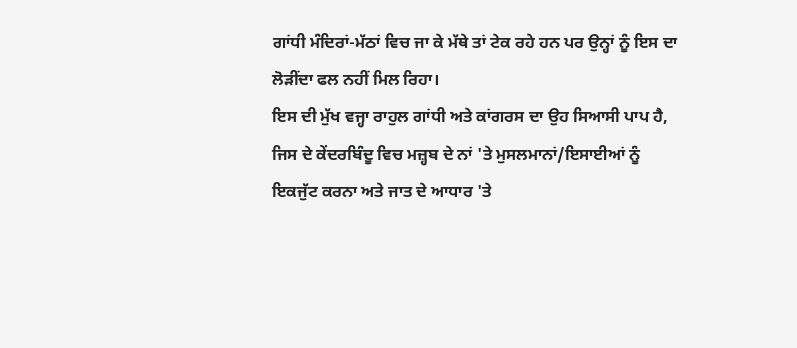ਗਾਂਧੀ ਮੰਦਿਰਾਂ-ਮੱਠਾਂ ਵਿਚ ਜਾ ਕੇ ਮੱਥੇ ਤਾਂ ਟੇਕ ਰਹੇ ਹਨ ਪਰ ਉਨ੍ਹਾਂ ਨੂੰ ਇਸ ਦਾ ਲੋੜੀਂਦਾ ਫਲ ਨਹੀਂ ਮਿਲ ਰਿਹਾ।
ਇਸ ਦੀ ਮੁੱਖ ਵਜ੍ਹਾ ਰਾਹੁਲ ਗਾਂਧੀ ਅਤੇ ਕਾਂਗਰਸ ਦਾ ਉਹ ਸਿਆਸੀ ਪਾਪ ਹੈ, ਜਿਸ ਦੇ ਕੇਂਦਰਬਿੰਦੂ ਵਿਚ ਮਜ਼੍ਹਬ ਦੇ ਨਾਂ 'ਤੇ ਮੁਸਲਮਾਨਾਂ/ਇਸਾਈਆਂ ਨੂੰ ਇਕਜੁੱਟ ਕਰਨਾ ਅਤੇ ਜਾਤ ਦੇ ਆਧਾਰ 'ਤੇ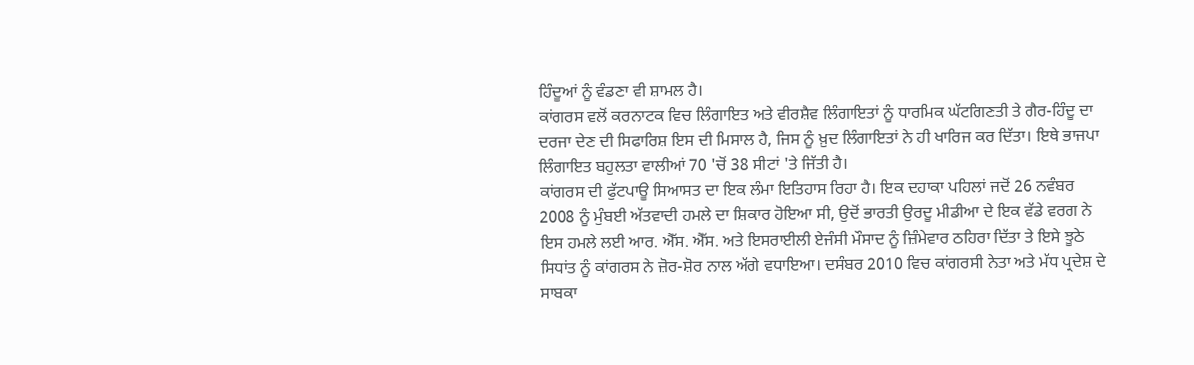ਹਿੰਦੂਆਂ ਨੂੰ ਵੰਡਣਾ ਵੀ ਸ਼ਾਮਲ ਹੈ।
ਕਾਂਗਰਸ ਵਲੋਂ ਕਰਨਾਟਕ ਵਿਚ ਲਿੰਗਾਇਤ ਅਤੇ ਵੀਰਸ਼ੈਵ ਲਿੰਗਾਇਤਾਂ ਨੂੰ ਧਾਰਮਿਕ ਘੱਟਗਿਣਤੀ ਤੇ ਗੈਰ-ਹਿੰਦੂ ਦਾ ਦਰਜਾ ਦੇਣ ਦੀ ਸਿਫਾਰਿਸ਼ ਇਸ ਦੀ ਮਿਸਾਲ ਹੈ, ਜਿਸ ਨੂੰ ਖ਼ੁਦ ਲਿੰਗਾਇਤਾਂ ਨੇ ਹੀ ਖਾਰਿਜ ਕਰ ਦਿੱਤਾ। ਇਥੇ ਭਾਜਪਾ ਲਿੰਗਾਇਤ ਬਹੁਲਤਾ ਵਾਲੀਆਂ 70 'ਚੋਂ 38 ਸੀਟਾਂ 'ਤੇ ਜਿੱਤੀ ਹੈ।
ਕਾਂਗਰਸ ਦੀ ਫੁੱਟਪਾਊ ਸਿਆਸਤ ਦਾ ਇਕ ਲੰਮਾ ਇਤਿਹਾਸ ਰਿਹਾ ਹੈ। ਇਕ ਦਹਾਕਾ ਪਹਿਲਾਂ ਜਦੋਂ 26 ਨਵੰਬਰ 2008 ਨੂੰ ਮੁੰਬਈ ਅੱਤਵਾਦੀ ਹਮਲੇ ਦਾ ਸ਼ਿਕਾਰ ਹੋਇਆ ਸੀ, ਉਦੋਂ ਭਾਰਤੀ ਉਰਦੂ ਮੀਡੀਆ ਦੇ ਇਕ ਵੱਡੇ ਵਰਗ ਨੇ ਇਸ ਹਮਲੇ ਲਈ ਆਰ. ਐੱਸ. ਐੱਸ. ਅਤੇ ਇਸਰਾਈਲੀ ਏਜੰਸੀ ਮੌਸਾਦ ਨੂੰ ਜ਼ਿੰਮੇਵਾਰ ਠਹਿਰਾ ਦਿੱਤਾ ਤੇ ਇਸੇ ਝੂਠੇ ਸਿਧਾਂਤ ਨੂੰ ਕਾਂਗਰਸ ਨੇ ਜ਼ੋਰ-ਸ਼ੋਰ ਨਾਲ ਅੱਗੇ ਵਧਾਇਆ। ਦਸੰਬਰ 2010 ਵਿਚ ਕਾਂਗਰਸੀ ਨੇਤਾ ਅਤੇ ਮੱਧ ਪ੍ਰਦੇਸ਼ ਦੇ ਸਾਬਕਾ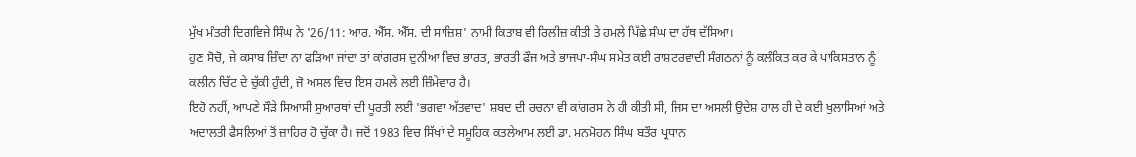ਮੁੱਖ ਮੰਤਰੀ ਦਿਗਵਿਜੇ ਸਿੰਘ ਨੇ '26/11: ਆਰ. ਐੱਸ. ਐੱਸ. ਦੀ ਸਾਜ਼ਿਸ਼' ਨਾਮੀ ਕਿਤਾਬ ਵੀ ਰਿਲੀਜ਼ ਕੀਤੀ ਤੇ ਹਮਲੇ ਪਿੱਛੇ ਸੰਘ ਦਾ ਹੱਥ ਦੱਸਿਆ।
ਹੁਣ ਸੋਚੋ, ਜੇ ਕਸਾਬ ਜ਼ਿੰਦਾ ਨਾ ਫੜਿਆ ਜਾਂਦਾ ਤਾਂ ਕਾਂਗਰਸ ਦੁਨੀਆ ਵਿਚ ਭਾਰਤ, ਭਾਰਤੀ ਫੌਜ ਅਤੇ ਭਾਜਪਾ-ਸੰਘ ਸਮੇਤ ਕਈ ਰਾਸ਼ਟਰਵਾਦੀ ਸੰਗਠਨਾਂ ਨੂੰ ਕਲੰਕਿਤ ਕਰ ਕੇ ਪਾਕਿਸਤਾਨ ਨੂੰ ਕਲੀਨ ਚਿੱਟ ਦੇ ਚੁੱਕੀ ਹੁੰਦੀ, ਜੋ ਅਸਲ ਵਿਚ ਇਸ ਹਮਲੇ ਲਈ ਜ਼ਿੰਮੇਵਾਰ ਹੈ।
ਇਹੋ ਨਹੀਂ, ਆਪਣੇ ਸੌੜੇ ਸਿਆਸੀ ਸੁਆਰਥਾਂ ਦੀ ਪੂਰਤੀ ਲਈ 'ਭਗਵਾ ਅੱਤਵਾਦ' ਸ਼ਬਦ ਦੀ ਰਚਨਾ ਵੀ ਕਾਂਗਰਸ ਨੇ ਹੀ ਕੀਤੀ ਸੀ, ਜਿਸ ਦਾ ਅਸਲੀ ਉਦੇਸ਼ ਹਾਲ ਹੀ ਦੇ ਕਈ ਖੁਲਾਸਿਆਂ ਅਤੇ ਅਦਾਲਤੀ ਫੈਸਲਿਆਂ ਤੋਂ ਜ਼ਾਹਿਰ ਹੋ ਚੁੱਕਾ ਹੈ। ਜਦੋਂ 1983 ਵਿਚ ਸਿੱਖਾਂ ਦੇ ਸਮੂਹਿਕ ਕਤਲੇਆਮ ਲਈ ਡਾ. ਮਨਮੋਹਨ ਸਿੰਘ ਬਤੌਰ ਪ੍ਰਧਾਨ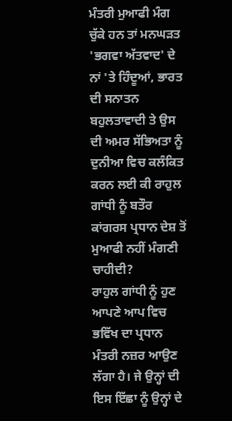ਮੰਤਰੀ ਮੁਆਫੀ ਮੰਗ ਚੁੱਕੇ ਹਨ ਤਾਂ ਮਨਘੜਤ 'ਭਗਵਾ ਅੱਤਵਾਦ' ਦੇ ਨਾਂ 'ਤੇ ਹਿੰਦੂਆਂ, ਭਾਰਤ ਦੀ ਸਨਾਤਨ ਬਹੁਲਤਾਵਾਦੀ ਤੇ ਉਸ ਦੀ ਅਮਰ ਸੱਭਿਅਤਾ ਨੂੰ ਦੁਨੀਆ ਵਿਚ ਕਲੰਕਿਤ ਕਰਨ ਲਈ ਕੀ ਰਾਹੁਲ ਗਾਂਧੀ ਨੂੰ ਬਤੌਰ ਕਾਂਗਰਸ ਪ੍ਰਧਾਨ ਦੇਸ਼ ਤੋਂ ਮੁਆਫੀ ਨਹੀਂ ਮੰਗਣੀ ਚਾਹੀਦੀ?
ਰਾਹੁਲ ਗਾਂਧੀ ਨੂੰ ਹੁਣ ਆਪਣੇ ਆਪ ਵਿਚ ਭਵਿੱਖ ਦਾ ਪ੍ਰਧਾਨ ਮੰਤਰੀ ਨਜ਼ਰ ਆਉਣ ਲੱਗਾ ਹੈ। ਜੇ ਉਨ੍ਹਾਂ ਦੀ ਇਸ ਇੱਛਾ ਨੂੰ ਉਨ੍ਹਾਂ ਦੇ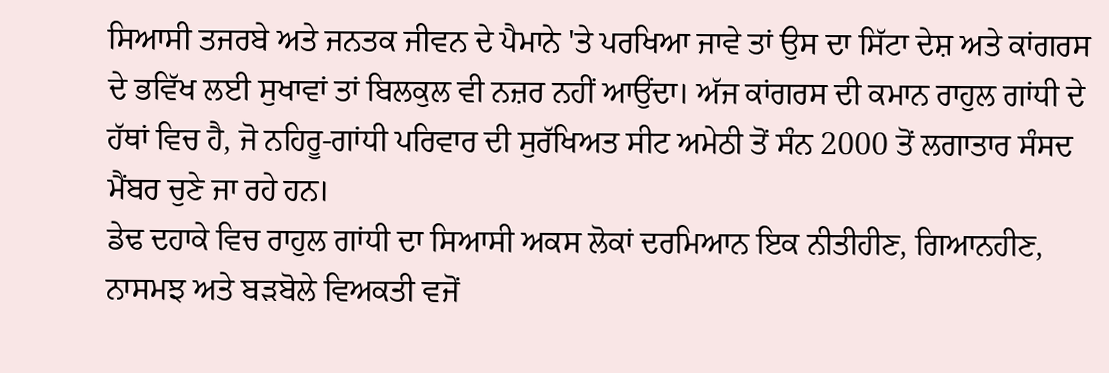ਸਿਆਸੀ ਤਜਰਬੇ ਅਤੇ ਜਨਤਕ ਜੀਵਨ ਦੇ ਪੈਮਾਨੇ 'ਤੇ ਪਰਖਿਆ ਜਾਵੇ ਤਾਂ ਉਸ ਦਾ ਸਿੱਟਾ ਦੇਸ਼ ਅਤੇ ਕਾਂਗਰਸ ਦੇ ਭਵਿੱਖ ਲਈ ਸੁਖਾਵਾਂ ਤਾਂ ਬਿਲਕੁਲ ਵੀ ਨਜ਼ਰ ਨਹੀਂ ਆਉਂਦਾ। ਅੱਜ ਕਾਂਗਰਸ ਦੀ ਕਮਾਨ ਰਾਹੁਲ ਗਾਂਧੀ ਦੇ ਹੱਥਾਂ ਵਿਚ ਹੈ, ਜੋ ਨਹਿਰੂ-ਗਾਂਧੀ ਪਰਿਵਾਰ ਦੀ ਸੁਰੱਖਿਅਤ ਸੀਟ ਅਮੇਠੀ ਤੋਂ ਸੰਨ 2000 ਤੋਂ ਲਗਾਤਾਰ ਸੰਸਦ ਮੈਂਬਰ ਚੁਣੇ ਜਾ ਰਹੇ ਹਨ।
ਡੇਢ ਦਹਾਕੇ ਵਿਚ ਰਾਹੁਲ ਗਾਂਧੀ ਦਾ ਸਿਆਸੀ ਅਕਸ ਲੋਕਾਂ ਦਰਮਿਆਨ ਇਕ ਨੀਤੀਹੀਣ, ਗਿਆਨਹੀਣ, ਨਾਸਮਝ ਅਤੇ ਬੜਬੋਲੇ ਵਿਅਕਤੀ ਵਜੋਂ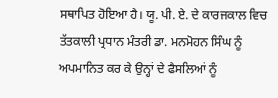ਸਥਾਪਿਤ ਹੋਇਆ ਹੈ। ਯੂ. ਪੀ. ਏ. ਦੇ ਕਾਰਜਕਾਲ ਵਿਚ ਤੱਤਕਾਲੀ ਪ੍ਰਧਾਨ ਮੰਤਰੀ ਡਾ. ਮਨਮੋਹਨ ਸਿੰਘ ਨੂੰ ਅਪਮਾਨਿਤ ਕਰ ਕੇ ਉਨ੍ਹਾਂ ਦੇ ਫੈਸਲਿਆਂ ਨੂੰ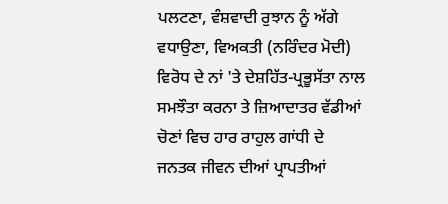ਪਲਟਣਾ, ਵੰਸ਼ਵਾਦੀ ਰੁਝਾਨ ਨੂੰ ਅੱਗੇ ਵਧਾਉਣਾ, ਵਿਅਕਤੀ (ਨਰਿੰਦਰ ਮੋਦੀ) ਵਿਰੋਧ ਦੇ ਨਾਂ 'ਤੇ ਦੇਸ਼ਹਿੱਤ-ਪ੍ਰਭੂਸੱਤਾ ਨਾਲ ਸਮਝੌਤਾ ਕਰਨਾ ਤੇ ਜ਼ਿਆਦਾਤਰ ਵੱਡੀਆਂ ਚੋਣਾਂ ਵਿਚ ਹਾਰ ਰਾਹੁਲ ਗਾਂਧੀ ਦੇ ਜਨਤਕ ਜੀਵਨ ਦੀਆਂ ਪ੍ਰਾਪਤੀਆਂ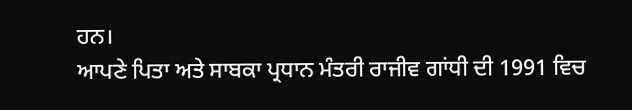ਹਨ।
ਆਪਣੇ ਪਿਤਾ ਅਤੇ ਸਾਬਕਾ ਪ੍ਰਧਾਨ ਮੰਤਰੀ ਰਾਜੀਵ ਗਾਂਧੀ ਦੀ 1991 ਵਿਚ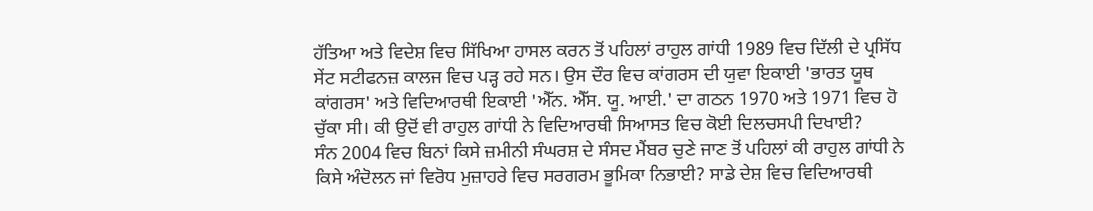ਹੱਤਿਆ ਅਤੇ ਵਿਦੇਸ਼ ਵਿਚ ਸਿੱਖਿਆ ਹਾਸਲ ਕਰਨ ਤੋਂ ਪਹਿਲਾਂ ਰਾਹੁਲ ਗਾਂਧੀ 1989 ਵਿਚ ਦਿੱਲੀ ਦੇ ਪ੍ਰਸਿੱਧ ਸੇਂਟ ਸਟੀਫਨਜ਼ ਕਾਲਜ ਵਿਚ ਪੜ੍ਹ ਰਹੇ ਸਨ। ਉਸ ਦੌਰ ਵਿਚ ਕਾਂਗਰਸ ਦੀ ਯੁਵਾ ਇਕਾਈ 'ਭਾਰਤ ਯੂਥ ਕਾਂਗਰਸ' ਅਤੇ ਵਿਦਿਆਰਥੀ ਇਕਾਈ 'ਐੱਨ. ਐੱਸ. ਯੂ. ਆਈ.' ਦਾ ਗਠਨ 1970 ਅਤੇ 1971 ਵਿਚ ਹੋ ਚੁੱਕਾ ਸੀ। ਕੀ ਉਦੋਂ ਵੀ ਰਾਹੁਲ ਗਾਂਧੀ ਨੇ ਵਿਦਿਆਰਥੀ ਸਿਆਸਤ ਵਿਚ ਕੋਈ ਦਿਲਚਸਪੀ ਦਿਖਾਈ?
ਸੰਨ 2004 ਵਿਚ ਬਿਨਾਂ ਕਿਸੇ ਜ਼ਮੀਨੀ ਸੰਘਰਸ਼ ਦੇ ਸੰਸਦ ਮੈਂਬਰ ਚੁਣੇ ਜਾਣ ਤੋਂ ਪਹਿਲਾਂ ਕੀ ਰਾਹੁਲ ਗਾਂਧੀ ਨੇ ਕਿਸੇ ਅੰਦੋਲਨ ਜਾਂ ਵਿਰੋਧ ਮੁਜ਼ਾਹਰੇ ਵਿਚ ਸਰਗਰਮ ਭੂਮਿਕਾ ਨਿਭਾਈ? ਸਾਡੇ ਦੇਸ਼ ਵਿਚ ਵਿਦਿਆਰਥੀ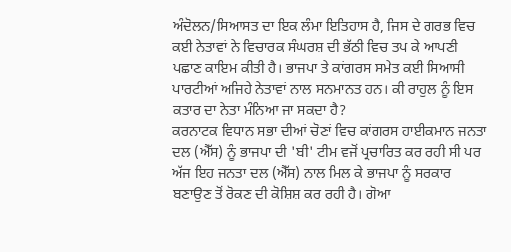ਅੰਦੋਲਨ/ਸਿਆਸਤ ਦਾ ਇਕ ਲੰਮਾ ਇਤਿਹਾਸ ਹੈ, ਜਿਸ ਦੇ ਗਰਭ ਵਿਚ ਕਈ ਨੇਤਾਵਾਂ ਨੇ ਵਿਚਾਰਕ ਸੰਘਰਸ਼ ਦੀ ਭੱਠੀ ਵਿਚ ਤਪ ਕੇ ਆਪਣੀ ਪਛਾਣ ਕਾਇਮ ਕੀਤੀ ਹੈ। ਭਾਜਪਾ ਤੇ ਕਾਂਗਰਸ ਸਮੇਤ ਕਈ ਸਿਆਸੀ ਪਾਰਟੀਆਂ ਅਜਿਹੇ ਨੇਤਾਵਾਂ ਨਾਲ ਸਨਮਾਨਤ ਹਨ। ਕੀ ਰਾਹੁਲ ਨੂੰ ਇਸ ਕਤਾਰ ਦਾ ਨੇਤਾ ਮੰਨਿਆ ਜਾ ਸਕਦਾ ਹੈ?
ਕਰਨਾਟਕ ਵਿਧਾਨ ਸਭਾ ਦੀਆਂ ਚੋਣਾਂ ਵਿਚ ਕਾਂਗਰਸ ਹਾਈਕਮਾਨ ਜਨਤਾ ਦਲ (ਐੱਸ) ਨੂੰ ਭਾਜਪਾ ਦੀ 'ਬੀ' ਟੀਮ ਵਜੋਂ ਪ੍ਰਚਾਰਿਤ ਕਰ ਰਹੀ ਸੀ ਪਰ ਅੱਜ ਇਹ ਜਨਤਾ ਦਲ (ਐੱਸ) ਨਾਲ ਮਿਲ ਕੇ ਭਾਜਪਾ ਨੂੰ ਸਰਕਾਰ ਬਣਾਉਣ ਤੋਂ ਰੋਕਣ ਦੀ ਕੋਸ਼ਿਸ਼ ਕਰ ਰਹੀ ਹੈ। ਗੋਆ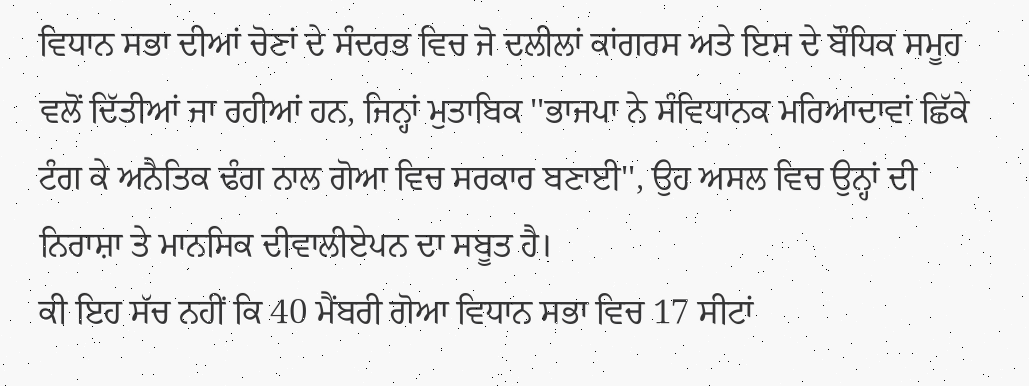ਵਿਧਾਨ ਸਭਾ ਦੀਆਂ ਚੋਣਾਂ ਦੇ ਸੰਦਰਭ ਵਿਚ ਜੋ ਦਲੀਲਾਂ ਕਾਂਗਰਸ ਅਤੇ ਇਸ ਦੇ ਬੌਧਿਕ ਸਮੂਹ ਵਲੋਂ ਦਿੱਤੀਆਂ ਜਾ ਰਹੀਆਂ ਹਨ, ਜਿਨ੍ਹਾਂ ਮੁਤਾਬਿਕ ''ਭਾਜਪਾ ਨੇ ਸੰਵਿਧਾਨਕ ਮਰਿਆਦਾਵਾਂ ਛਿੱਕੇ ਟੰਗ ਕੇ ਅਨੈਤਿਕ ਢੰਗ ਨਾਲ ਗੋਆ ਵਿਚ ਸਰਕਾਰ ਬਣਾਈ'', ਉਹ ਅਸਲ ਵਿਚ ਉਨ੍ਹਾਂ ਦੀ ਨਿਰਾਸ਼ਾ ਤੇ ਮਾਨਸਿਕ ਦੀਵਾਲੀਏਪਨ ਦਾ ਸਬੂਤ ਹੈ।
ਕੀ ਇਹ ਸੱਚ ਨਹੀਂ ਕਿ 40 ਮੈਂਬਰੀ ਗੋਆ ਵਿਧਾਨ ਸਭਾ ਵਿਚ 17 ਸੀਟਾਂ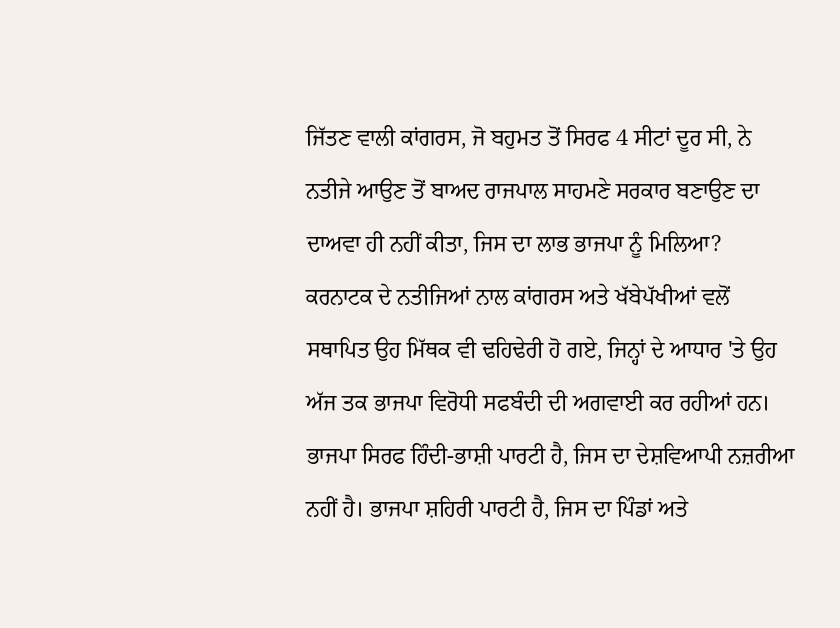ਜਿੱਤਣ ਵਾਲੀ ਕਾਂਗਰਸ, ਜੋ ਬਹੁਮਤ ਤੋਂ ਸਿਰਫ 4 ਸੀਟਾਂ ਦੂਰ ਸੀ, ਨੇ ਨਤੀਜੇ ਆਉਣ ਤੋਂ ਬਾਅਦ ਰਾਜਪਾਲ ਸਾਹਮਣੇ ਸਰਕਾਰ ਬਣਾਉਣ ਦਾ ਦਾਅਵਾ ਹੀ ਨਹੀਂ ਕੀਤਾ, ਜਿਸ ਦਾ ਲਾਭ ਭਾਜਪਾ ਨੂੰ ਮਿਲਿਆ?
ਕਰਨਾਟਕ ਦੇ ਨਤੀਜਿਆਂ ਨਾਲ ਕਾਂਗਰਸ ਅਤੇ ਖੱਬੇਪੱਖੀਆਂ ਵਲੋਂ ਸਥਾਪਿਤ ਉਹ ਮਿੱਥਕ ਵੀ ਢਹਿਢੇਰੀ ਹੋ ਗਏ, ਜਿਨ੍ਹਾਂ ਦੇ ਆਧਾਰ 'ਤੇ ਉਹ ਅੱਜ ਤਕ ਭਾਜਪਾ ਵਿਰੋਧੀ ਸਫਬੰਦੀ ਦੀ ਅਗਵਾਈ ਕਰ ਰਹੀਆਂ ਹਨ। ਭਾਜਪਾ ਸਿਰਫ ਹਿੰਦੀ-ਭਾਸ਼ੀ ਪਾਰਟੀ ਹੈ, ਜਿਸ ਦਾ ਦੇਸ਼ਵਿਆਪੀ ਨਜ਼ਰੀਆ ਨਹੀਂ ਹੈ। ਭਾਜਪਾ ਸ਼ਹਿਰੀ ਪਾਰਟੀ ਹੈ, ਜਿਸ ਦਾ ਪਿੰਡਾਂ ਅਤੇ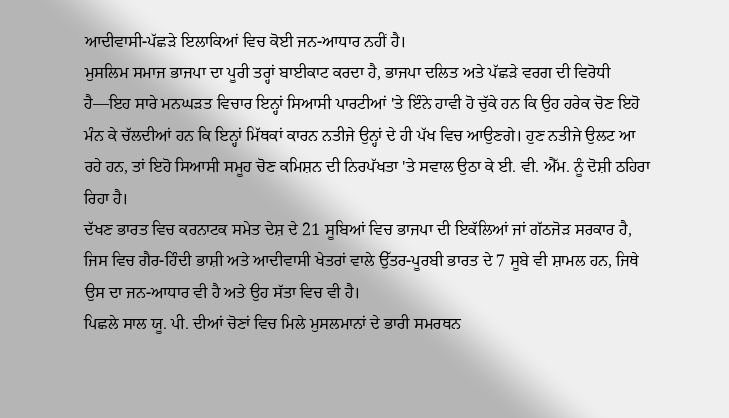ਆਦੀਵਾਸੀ-ਪੱਛੜੇ ਇਲਾਕਿਆਂ ਵਿਚ ਕੋਈ ਜਨ-ਆਧਾਰ ਨਹੀਂ ਹੈ।
ਮੁਸਲਿਮ ਸਮਾਜ ਭਾਜਪਾ ਦਾ ਪੂਰੀ ਤਰ੍ਹਾਂ ਬਾਈਕਾਟ ਕਰਦਾ ਹੈ, ਭਾਜਪਾ ਦਲਿਤ ਅਤੇ ਪੱਛੜੇ ਵਰਗ ਦੀ ਵਿਰੋਧੀ ਹੈ—ਇਹ ਸਾਰੇ ਮਨਘੜਤ ਵਿਚਾਰ ਇਨ੍ਹਾਂ ਸਿਆਸੀ ਪਾਰਟੀਆਂ 'ਤੇ ਇੰਨੇ ਹਾਵੀ ਹੋ ਚੁੱਕੇ ਹਨ ਕਿ ਉਹ ਹਰੇਕ ਚੋਣ ਇਹੋ ਮੰਨ ਕੇ ਚੱਲਦੀਆਂ ਹਨ ਕਿ ਇਨ੍ਹਾਂ ਮਿੱਥਕਾਂ ਕਾਰਨ ਨਤੀਜੇ ਉਨ੍ਹਾਂ ਦੇ ਹੀ ਪੱਖ ਵਿਚ ਆਉਣਗੇ। ਹੁਣ ਨਤੀਜੇ ਉਲਟ ਆ ਰਹੇ ਹਨ, ਤਾਂ ਇਹੋ ਸਿਆਸੀ ਸਮੂਹ ਚੋਣ ਕਮਿਸ਼ਨ ਦੀ ਨਿਰਪੱਖਤਾ 'ਤੇ ਸਵਾਲ ਉਠਾ ਕੇ ਈ. ਵੀ. ਐੱਮ. ਨੂੰ ਦੋਸ਼ੀ ਠਹਿਰਾ ਰਿਹਾ ਹੈ।
ਦੱਖਣ ਭਾਰਤ ਵਿਚ ਕਰਨਾਟਕ ਸਮੇਤ ਦੇਸ਼ ਦੇ 21 ਸੂਬਿਆਂ ਵਿਚ ਭਾਜਪਾ ਦੀ ਇਕੱਲਿਆਂ ਜਾਂ ਗੱਠਜੋੜ ਸਰਕਾਰ ਹੈ, ਜਿਸ ਵਿਚ ਗੈਰ-ਹਿੰਦੀ ਭਾਸ਼ੀ ਅਤੇ ਆਦੀਵਾਸੀ ਖੇਤਰਾਂ ਵਾਲੇ ਉੱਤਰ-ਪੂਰਬੀ ਭਾਰਤ ਦੇ 7 ਸੂਬੇ ਵੀ ਸ਼ਾਮਲ ਹਨ, ਜਿਥੇ ਉਸ ਦਾ ਜਨ-ਆਧਾਰ ਵੀ ਹੈ ਅਤੇ ਉਹ ਸੱਤਾ ਵਿਚ ਵੀ ਹੈ।
ਪਿਛਲੇ ਸਾਲ ਯੂ. ਪੀ. ਦੀਆਂ ਚੋਣਾਂ ਵਿਚ ਮਿਲੇ ਮੁਸਲਮਾਨਾਂ ਦੇ ਭਾਰੀ ਸਮਰਥਨ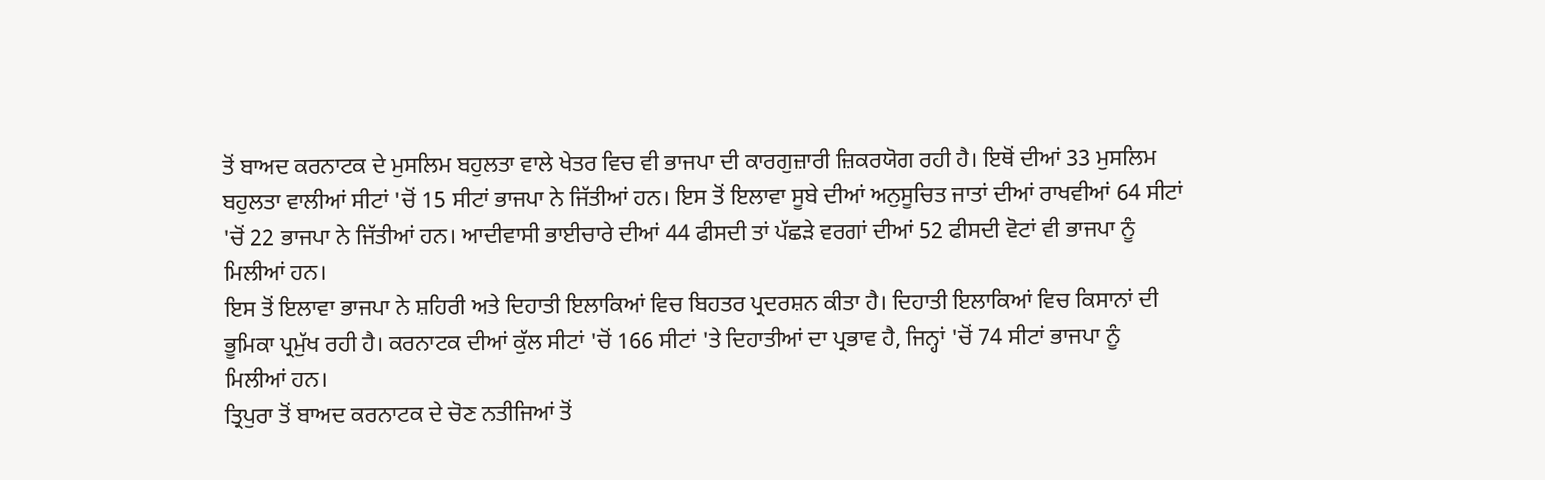ਤੋਂ ਬਾਅਦ ਕਰਨਾਟਕ ਦੇ ਮੁਸਲਿਮ ਬਹੁਲਤਾ ਵਾਲੇ ਖੇਤਰ ਵਿਚ ਵੀ ਭਾਜਪਾ ਦੀ ਕਾਰਗੁਜ਼ਾਰੀ ਜ਼ਿਕਰਯੋਗ ਰਹੀ ਹੈ। ਇਥੋਂ ਦੀਆਂ 33 ਮੁਸਲਿਮ ਬਹੁਲਤਾ ਵਾਲੀਆਂ ਸੀਟਾਂ 'ਚੋਂ 15 ਸੀਟਾਂ ਭਾਜਪਾ ਨੇ ਜਿੱਤੀਆਂ ਹਨ। ਇਸ ਤੋਂ ਇਲਾਵਾ ਸੂਬੇ ਦੀਆਂ ਅਨੁਸੂਚਿਤ ਜਾਤਾਂ ਦੀਆਂ ਰਾਖਵੀਆਂ 64 ਸੀਟਾਂ 'ਚੋਂ 22 ਭਾਜਪਾ ਨੇ ਜਿੱਤੀਆਂ ਹਨ। ਆਦੀਵਾਸੀ ਭਾਈਚਾਰੇ ਦੀਆਂ 44 ਫੀਸਦੀ ਤਾਂ ਪੱਛੜੇ ਵਰਗਾਂ ਦੀਆਂ 52 ਫੀਸਦੀ ਵੋਟਾਂ ਵੀ ਭਾਜਪਾ ਨੂੰ ਮਿਲੀਆਂ ਹਨ।
ਇਸ ਤੋਂ ਇਲਾਵਾ ਭਾਜਪਾ ਨੇ ਸ਼ਹਿਰੀ ਅਤੇ ਦਿਹਾਤੀ ਇਲਾਕਿਆਂ ਵਿਚ ਬਿਹਤਰ ਪ੍ਰਦਰਸ਼ਨ ਕੀਤਾ ਹੈ। ਦਿਹਾਤੀ ਇਲਾਕਿਆਂ ਵਿਚ ਕਿਸਾਨਾਂ ਦੀ ਭੂਮਿਕਾ ਪ੍ਰਮੁੱਖ ਰਹੀ ਹੈ। ਕਰਨਾਟਕ ਦੀਆਂ ਕੁੱਲ ਸੀਟਾਂ 'ਚੋਂ 166 ਸੀਟਾਂ 'ਤੇ ਦਿਹਾਤੀਆਂ ਦਾ ਪ੍ਰਭਾਵ ਹੈ, ਜਿਨ੍ਹਾਂ 'ਚੋਂ 74 ਸੀਟਾਂ ਭਾਜਪਾ ਨੂੰ ਮਿਲੀਆਂ ਹਨ।
ਤ੍ਰਿਪੁਰਾ ਤੋਂ ਬਾਅਦ ਕਰਨਾਟਕ ਦੇ ਚੋਣ ਨਤੀਜਿਆਂ ਤੋਂ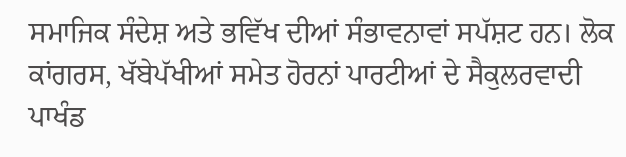ਸਮਾਜਿਕ ਸੰਦੇਸ਼ ਅਤੇ ਭਵਿੱਖ ਦੀਆਂ ਸੰਭਾਵਨਾਵਾਂ ਸਪੱਸ਼ਟ ਹਨ। ਲੋਕ ਕਾਂਗਰਸ, ਖੱਬੇਪੱਖੀਆਂ ਸਮੇਤ ਹੋਰਨਾਂ ਪਾਰਟੀਆਂ ਦੇ ਸੈਕੁਲਰਵਾਦੀ ਪਾਖੰਡ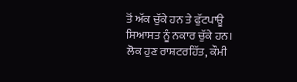ਤੋਂ ਅੱਕ ਚੁੱਕੇ ਹਨ ਤੇ ਫੁੱਟਪਾਊ ਸਿਆਸਤ ਨੂੰ ਨਕਾਰ ਚੁੱਕੇ ਹਨ। ਲੋਕ ਹੁਣ ਰਾਸ਼ਟਰਹਿੱਤ, ਕੌਮੀ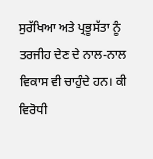ਸੁਰੱਖਿਆ ਅਤੇ ਪ੍ਰਭੂਸੱਤਾ ਨੂੰ ਤਰਜੀਹ ਦੇਣ ਦੇ ਨਾਲ-ਨਾਲ ਵਿਕਾਸ ਵੀ ਚਾਹੁੰਦੇ ਹਨ। ਕੀ ਵਿਰੋਧੀ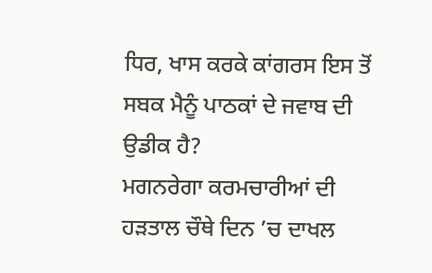ਧਿਰ, ਖਾਸ ਕਰਕੇ ਕਾਂਗਰਸ ਇਸ ਤੋਂ ਸਬਕ ਮੈਨੂੰ ਪਾਠਕਾਂ ਦੇ ਜਵਾਬ ਦੀ ਉਡੀਕ ਹੈ?
ਮਗਨਰੇਗਾ ਕਰਮਚਾਰੀਆਂ ਦੀ ਹਡ਼ਤਾਲ ਚੌਥੇ ਦਿਨ ’ਚ ਦਾਖਲ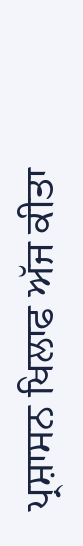ਪ੍ਰਸ਼ਾਸਨ ਖਿਲਾਫ ਅੱਜ ਕੀਤਾ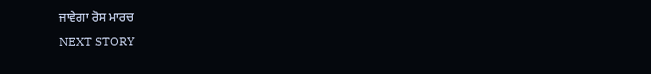ਜਾਵੇਗਾ ਰੋਸ ਮਾਰਚ
NEXT STORY